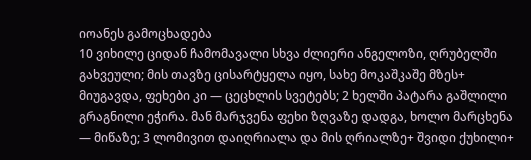იოანეს გამოცხადება
10 ვიხილე ციდან ჩამომავალი სხვა ძლიერი ანგელოზი, ღრუბელში გახვეული; მის თავზე ცისარტყელა იყო, სახე მოკაშკაშე მზეს+ მიუგავდა, ფეხები კი — ცეცხლის სვეტებს; 2 ხელში პატარა გაშლილი გრაგნილი ეჭირა. მან მარჯვენა ფეხი ზღვაზე დადგა, ხოლო მარცხენა — მიწაზე; 3 ლომივით დაიღრიალა და მის ღრიალზე+ შვიდი ქუხილი+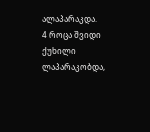ალაპარაკდა.
4 როცა შვიდი ქუხილი ლაპარაკობდა,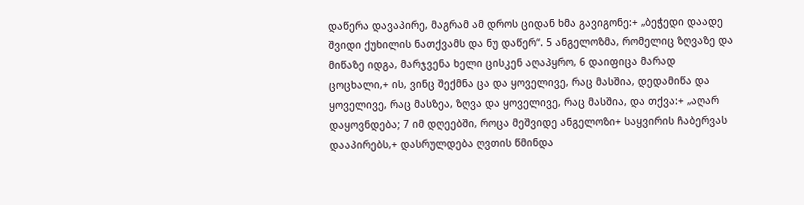დაწერა დავაპირე, მაგრამ ამ დროს ციდან ხმა გავიგონე:+ „ბეჭედი დაადე შვიდი ქუხილის ნათქვამს და ნუ დაწერ“. 5 ანგელოზმა, რომელიც ზღვაზე და მიწაზე იდგა, მარჯვენა ხელი ცისკენ აღაპყრო, 6 დაიფიცა მარად ცოცხალი,+ ის, ვინც შექმნა ცა და ყოველივე, რაც მასშია, დედამიწა და ყოველივე, რაც მასზეა, ზღვა და ყოველივე, რაც მასშია, და თქვა:+ „აღარ დაყოვნდება; 7 იმ დღეებში, როცა მეშვიდე ანგელოზი+ საყვირის ჩაბერვას დააპირებს,+ დასრულდება ღვთის წმინდა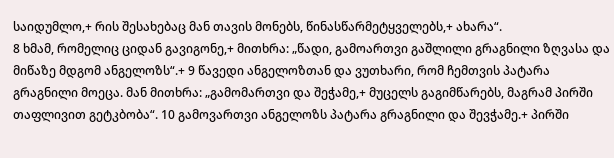საიდუმლო,+ რის შესახებაც მან თავის მონებს, წინასწარმეტყველებს,+ ახარა“.
8 ხმამ, რომელიც ციდან გავიგონე,+ მითხრა: „წადი, გამოართვი გაშლილი გრაგნილი ზღვასა და მიწაზე მდგომ ანგელოზს“.+ 9 წავედი ანგელოზთან და ვუთხარი, რომ ჩემთვის პატარა გრაგნილი მოეცა. მან მითხრა: „გამომართვი და შეჭამე,+ მუცელს გაგიმწარებს, მაგრამ პირში თაფლივით გეტკბობა“. 10 გამოვართვი ანგელოზს პატარა გრაგნილი და შევჭამე.+ პირში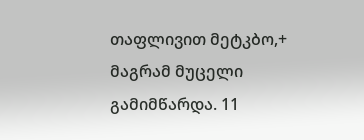თაფლივით მეტკბო,+ მაგრამ მუცელი გამიმწარდა. 11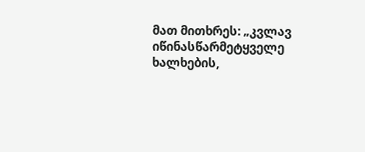მათ მითხრეს: „კვლავ იწინასწარმეტყველე ხალხების,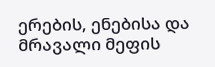ერების, ენებისა და მრავალი მეფის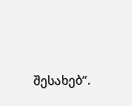შესახებ“.